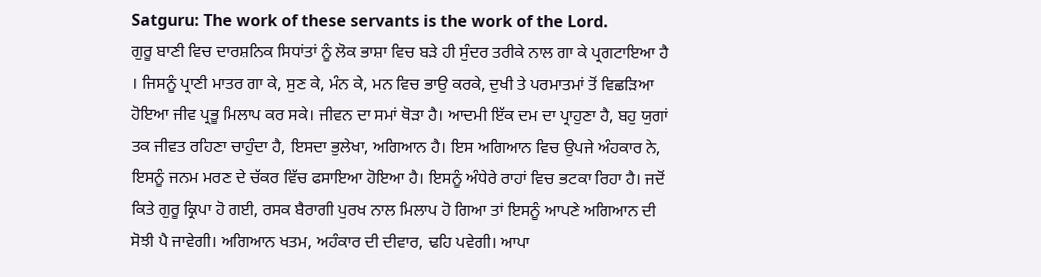Satguru: The work of these servants is the work of the Lord.
ਗੁਰੂ ਬਾਣੀ ਵਿਚ ਦਾਰਸ਼ਨਿਕ ਸਿਧਾਂਤਾਂ ਨੂੰ ਲੋਕ ਭਾਸ਼ਾ ਵਿਚ ਬੜੇ ਹੀ ਸੁੰਦਰ ਤਰੀਕੇ ਨਾਲ ਗਾ ਕੇ ਪ੍ਰਗਟਾਇਆ ਹੈ । ਜਿਸਨੂੰ ਪ੍ਰਾਣੀ ਮਾਤਰ ਗਾ ਕੇ, ਸੁਣ ਕੇ, ਮੰਨ ਕੇ, ਮਨ ਵਿਚ ਭਾਉ ਕਰਕੇ, ਦੁਖੀ ਤੇ ਪਰਮਾਤਮਾਂ ਤੋਂ ਵਿਛੜਿਆ ਹੋਇਆ ਜੀਵ ਪ੍ਰਭੂ ਮਿਲਾਪ ਕਰ ਸਕੇ। ਜੀਵਨ ਦਾ ਸਮਾਂ ਥੋੜਾ ਹੈ। ਆਦਮੀ ਇੱਕ ਦਮ ਦਾ ਪ੍ਰਾਹੁਣਾ ਹੈ, ਬਹੁ ਯੁਗਾਂ ਤਕ ਜੀਵਤ ਰਹਿਣਾ ਚਾਹੁੰਦਾ ਹੈ, ਇਸਦਾ ਭੁਲੇਖਾ, ਅਗਿਆਨ ਹੈ। ਇਸ ਅਗਿਆਨ ਵਿਚ ਉਪਜੇ ਅੰਹਕਾਰ ਨੇ, ਇਸਨੂੰ ਜਨਮ ਮਰਣ ਦੇ ਚੱਕਰ ਵਿੱਚ ਫਸਾਇਆ ਹੋਇਆ ਹੈ। ਇਸਨੂੰ ਅੰਧੇਰੇ ਰਾਹਾਂ ਵਿਚ ਭਟਕਾ ਰਿਹਾ ਹੈ। ਜਦੋਂ ਕਿਤੇ ਗੁਰੂ ਕ੍ਰਿਪਾ ਹੋ ਗਈ, ਰਸਕ ਬੈਰਾਗੀ ਪੁਰਖ ਨਾਲ ਮਿਲਾਪ ਹੋ ਗਿਆ ਤਾਂ ਇਸਨੂੰ ਆਪਣੇ ਅਗਿਆਨ ਦੀ ਸੋਝੀ ਪੈ ਜਾਵੇਗੀ। ਅਗਿਆਨ ਖਤਮ, ਅਹੰਕਾਰ ਦੀ ਦੀਵਾਰ, ਢਹਿ ਪਵੇਗੀ। ਆਪਾ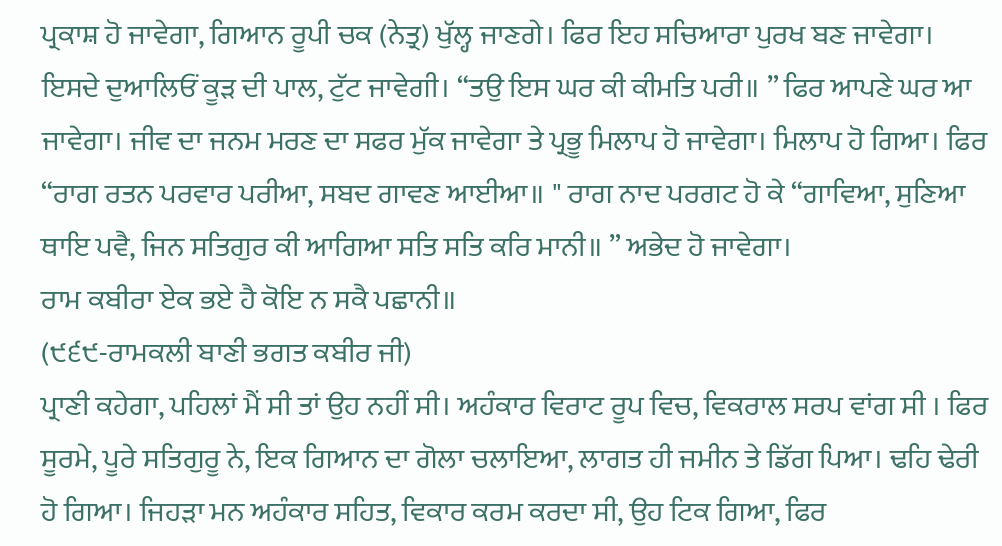ਪ੍ਰਕਾਸ਼ ਹੋ ਜਾਵੇਗਾ, ਗਿਆਨ ਰੂਪੀ ਚਕ (ਨੇਤ੍ਰ) ਖੁੱਲ੍ਹ ਜਾਣਗੇ। ਫਿਰ ਇਹ ਸਚਿਆਰਾ ਪੁਰਖ ਬਣ ਜਾਵੇਗਾ। ਇਸਦੇ ਦੁਆਲਿਓਂ ਕੂੜ ਦੀ ਪਾਲ, ਟੁੱਟ ਜਾਵੇਗੀ। “ਤਉ ਇਸ ਘਰ ਕੀ ਕੀਮਤਿ ਪਰੀ॥ ” ਫਿਰ ਆਪਣੇ ਘਰ ਆ ਜਾਵੇਗਾ। ਜੀਵ ਦਾ ਜਨਮ ਮਰਣ ਦਾ ਸਫਰ ਮੁੱਕ ਜਾਵੇਗਾ ਤੇ ਪ੍ਰਭੂ ਮਿਲਾਪ ਹੋ ਜਾਵੇਗਾ। ਮਿਲਾਪ ਹੋ ਗਿਆ। ਫਿਰ “ਰਾਗ ਰਤਨ ਪਰਵਾਰ ਪਰੀਆ, ਸਬਦ ਗਾਵਣ ਆਈਆ॥ " ਰਾਗ ਨਾਦ ਪਰਗਟ ਹੋ ਕੇ “ਗਾਵਿਆ, ਸੁਣਿਆ ਥਾਇ ਪਵੈ, ਜਿਨ ਸਤਿਗੁਰ ਕੀ ਆਗਿਆ ਸਤਿ ਸਤਿ ਕਰਿ ਮਾਨੀ॥ ” ਅਭੇਦ ਹੋ ਜਾਵੇਗਾ।
ਰਾਮ ਕਬੀਰਾ ਏਕ ਭਏ ਹੈ ਕੋਇ ਨ ਸਕੈ ਪਛਾਨੀ॥
(੯੬੯-ਰਾਮਕਲੀ ਬਾਣੀ ਭਗਤ ਕਬੀਰ ਜੀ)
ਪ੍ਰਾਣੀ ਕਹੇਗਾ, ਪਹਿਲਾਂ ਮੈਂ ਸੀ ਤਾਂ ਉਹ ਨਹੀਂ ਸੀ। ਅਹੰਕਾਰ ਵਿਰਾਟ ਰੂਪ ਵਿਚ, ਵਿਕਰਾਲ ਸਰਪ ਵਾਂਗ ਸੀ । ਫਿਰ ਸੂਰਮੇ, ਪੂਰੇ ਸਤਿਗੁਰੂ ਨੇ, ਇਕ ਗਿਆਨ ਦਾ ਗੋਲਾ ਚਲਾਇਆ, ਲਾਗਤ ਹੀ ਜਮੀਨ ਤੇ ਡਿੱਗ ਪਿਆ। ਢਹਿ ਢੇਰੀ ਹੋ ਗਿਆ। ਜਿਹੜਾ ਮਨ ਅਹੰਕਾਰ ਸਹਿਤ, ਵਿਕਾਰ ਕਰਮ ਕਰਦਾ ਸੀ, ਉਹ ਟਿਕ ਗਿਆ, ਫਿਰ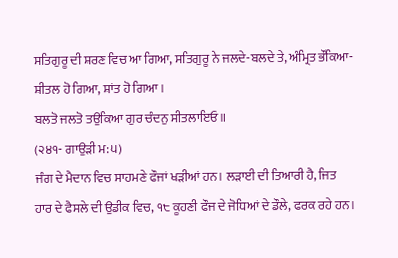ਸਤਿਗੁਰੂ ਦੀ ਸ਼ਰਣ ਵਿਚ ਆ ਗਿਆ, ਸਤਿਗੁਰੂ ਨੇ ਜਲਦੇ-ਬਲਦੇ ਤੇ, ਅੰਮ੍ਰਿਤ ਭੌਂਕਿਆ- ਸ਼ੀਤਲ ਹੋ ਗਿਆ, ਸ਼ਾਂਤ ਹੋ ਗਿਆ।
ਬਲਤੋ ਜਲਤੋ ਤਉਕਿਆ ਗੁਰ ਚੰਦਨੁ ਸੀਤਲਾਇਓ॥
(੨੪੧- ਗਾਉੜੀ ਮ:੫)
ਜੰਗ ਦੇ ਮੈਦਾਨ ਵਿਚ ਸਾਹਮਣੇ ਫੌਜਾਂ ਖੜੀਆਂ ਹਨ। ਲੜਾਈ ਦੀ ਤਿਆਰੀ ਹੈ, ਜਿਤ ਹਾਰ ਦੇ ਫੈਸਲੇ ਦੀ ਉਡੀਕ ਵਿਚ, ੧੮ ਕੂਹਣੀ ਫੌਜ ਦੇ ਜੋਧਿਆਂ ਦੇ ਡੌਲੇ, ਫਰਕ ਰਹੇ ਹਨ।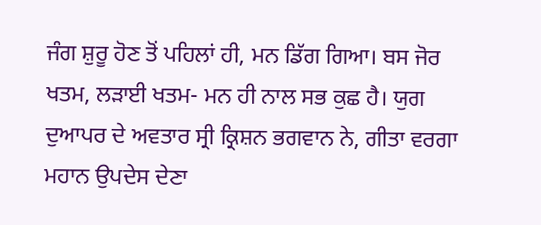ਜੰਗ ਸ਼ੁਰੂ ਹੋਣ ਤੋਂ ਪਹਿਲਾਂ ਹੀ, ਮਨ ਡਿੱਗ ਗਿਆ। ਬਸ ਜੋਰ ਖਤਮ, ਲੜਾਈ ਖਤਮ- ਮਨ ਹੀ ਨਾਲ ਸਭ ਕੁਛ ਹੈ। ਯੁਗ ਦੁਆਪਰ ਦੇ ਅਵਤਾਰ ਸ੍ਰੀ ਕ੍ਰਿਸ਼ਨ ਭਗਵਾਨ ਨੇ, ਗੀਤਾ ਵਰਗਾ ਮਹਾਨ ਉਪਦੇਸ ਦੇਣਾ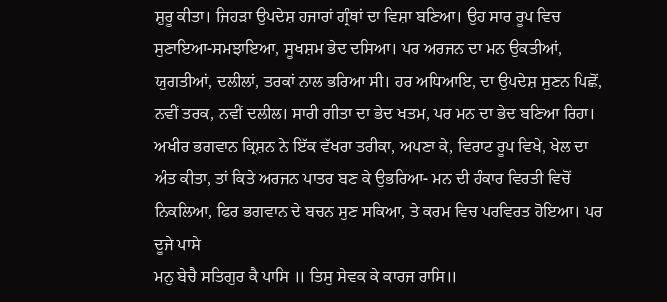ਸ਼ੁਰੂ ਕੀਤਾ। ਜਿਹੜਾ ਉਪਦੇਸ਼ ਹਜਾਰਾਂ ਗ੍ਰੰਥਾਂ ਦਾ ਵਿਸ਼ਾ ਬਣਿਆ। ਉਹ ਸਾਰ ਰੂਪ ਵਿਚ ਸੁਣਾਇਆ-ਸਮਝਾਇਆ, ਸੂਖਸ਼ਮ ਭੇਦ ਦਸਿਆ। ਪਰ ਅਰਜਨ ਦਾ ਮਨ ਉਕਤੀਆਂ, ਯੁਗਤੀਆਂ, ਦਲੀਲਾਂ, ਤਰਕਾਂ ਨਾਲ ਭਰਿਆ ਸੀ। ਹਰ ਅਧਿਆਇ, ਦਾ ਉਪਦੇਸ਼ ਸੁਣਨ ਪਿਛੋਂ, ਨਵੀਂ ਤਰਕ, ਨਵੀਂ ਦਲੀਲ। ਸਾਰੀ ਗੀਤਾ ਦਾ ਭੇਦ ਖਤਮ, ਪਰ ਮਨ ਦਾ ਭੇਦ ਬਣਿਆ ਰਿਹਾ। ਅਖੀਰ ਭਗਵਾਨ ਕ੍ਰਿਸ਼ਨ ਨੇ ਇੱਕ ਵੱਖਰਾ ਤਰੀਕਾ, ਅਪਣਾ ਕੇ, ਵਿਰਾਟ ਰੂਪ ਵਿਖੇ, ਖੇਲ ਦਾ ਅੰਤ ਕੀਤਾ, ਤਾਂ ਕਿਤੇ ਅਰਜਨ ਪਾਤਰ ਬਣ ਕੇ ਉਭਰਿਆ- ਮਨ ਦੀ ਹੰਕਾਰ ਵਿਰਤੀ ਵਿਚੋਂ ਨਿਕਲਿਆ, ਫਿਰ ਭਗਵਾਨ ਦੇ ਬਚਨ ਸੁਣ ਸਕਿਆ, ਤੇ ਕਰਮ ਵਿਚ ਪਰਵਿਰਤ ਹੋਇਆ। ਪਰ ਦੂਜੇ ਪਾਸੇ
ਮਨੁ ਬੇਚੈ ਸਤਿਗੁਰ ਕੈ ਪਾਸਿ ॥ ਤਿਸੁ ਸੇਵਕ ਕੇ ਕਾਰਜ ਰਾਸਿ॥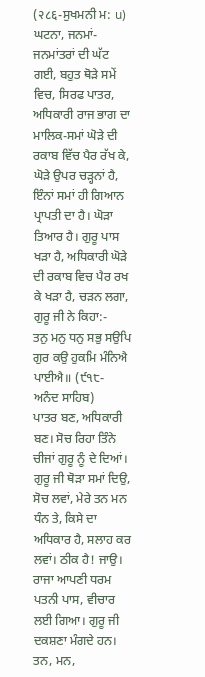(२८६-ਸੁਖਮਨੀ ਮ: น)
ਘਟਨਾ, ਜਨਮਾਂ- ਜਨਮਾਂਤਰਾਂ ਦੀ ਘੱਟ ਗਈ, ਬਹੁਤ ਥੋੜੇ ਸਮੇਂ ਵਿਚ, ਸਿਰਫ ਪਾਤਰ, ਅਧਿਕਾਰੀ ਰਾਜ ਭਾਗ ਦਾ ਮਾਲਿਕ-ਸਮਾਂ ਘੋੜੇ ਦੀ ਰਕਾਬ ਵਿੱਚ ਪੈਰ ਰੱਖ ਕੇ, ਘੋੜੇ ਉਪਰ ਚੜ੍ਹਨਾਂ ਹੈ, ਇੰਨਾਂ ਸਮਾਂ ਹੀ ਗਿਆਨ ਪ੍ਰਾਪਤੀ ਦਾ ਹੈ। ਘੋੜਾ ਤਿਆਰ ਹੈ। ਗੁਰੂ ਪਾਸ ਖੜਾ ਹੈ, ਅਧਿਕਾਰੀ ਘੋੜੇ ਦੀ ਰਕਾਬ ਵਿਚ ਪੈਰ ਰਖ ਕੇ ਖੜਾ ਹੈ, ਚੜਨ ਲਗਾ, ਗੁਰੂ ਜੀ ਨੇ ਕਿਹਾ:-
ਤਨੁ ਮਨੁ ਧਨੁ ਸਭੁ ਸਉਪਿ ਗੁਰ ਕਉ ਹੁਕਮਿ ਮੰਨਿਐ ਪਾਈਐ॥ (੯੧੮- ਅਨੰਦ ਸਾਹਿਬ)
ਪਾਤਰ ਬਣ, ਅਧਿਕਾਰੀ ਬਣ। ਸੋਚ ਰਿਹਾ ਤਿੰਨੇ ਚੀਜਾਂ ਗੁਰੂ ਨੂੰ ਦੇ ਦਿਆਂ। ਗੁਰੂ ਜੀ ਥੋੜਾ ਸਮਾਂ ਦਿਉ, ਸੋਚ ਲਵਾਂ, ਮੇਰੇ ਤਨ ਮਨ ਧੰਨ ਤੇ, ਕਿਸੇ ਦਾ ਅਧਿਕਾਰ ਹੈ, ਸਲਾਹ ਕਰ ਲਵਾਂ। ਠੀਕ ਹੈ! ਜਾਉ। ਰਾਜਾ ਆਪਣੀ ਧਰਮ ਪਤਨੀ ਪਾਸ, ਵੀਚਾਰ ਲਈ ਗਿਆ। ਗੁਰੂ ਜੀ ਦਕਸ਼ਣਾ ਮੰਗਦੇ ਹਨ। ਤਨ, ਮਨ,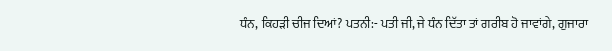ਧੰਨ, ਕਿਹੜੀ ਚੀਜ ਦਿਆਂ? ਪਤਨੀ:- ਪਤੀ ਜੀ, ਜੇ ਧੰਨ ਦਿੱਤਾ ਤਾਂ ਗਰੀਬ ਹੋ ਜਾਵਾਂਗੇ, ਗੁਜਾਰਾ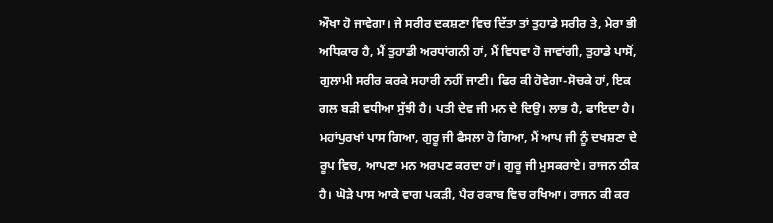ਔਖਾ ਹੋ ਜਾਵੇਗਾ। ਜੇ ਸਰੀਰ ਦਕਸ਼ਣਾ ਵਿਚ ਦਿੱਤਾ ਤਾਂ ਤੁਹਾਡੇ ਸਰੀਰ ਤੇ, ਮੇਰਾ ਭੀ ਅਧਿਕਾਰ ਹੈ, ਮੈਂ ਤੁਹਾਡੀ ਅਰਧਾਂਗਨੀ ਹਾਂ, ਮੈਂ ਵਿਧਵਾ ਹੋ ਜਾਵਾਂਗੀ, ਤੁਹਾਡੇ ਪਾਸੋਂ, ਗੁਲਾਮੀ ਸਰੀਰ ਕਰਕੇ ਸਹਾਰੀ ਨਹੀਂ ਜਾਣੀ। ਫਿਰ ਕੀ ਹੋਵੇਗਾ-ਸੋਚਕੇ ਹਾਂ, ਇਕ ਗਲ ਬੜੀ ਵਧੀਆ ਸੁੱਝੀ ਹੈ। ਪਤੀ ਦੇਵ ਜੀ ਮਨ ਦੇ ਦਿਉ। ਲਾਭ ਹੈ, ਫਾਇਦਾ ਹੈ। ਮਹਾਂਪੁਰਖਾਂ ਪਾਸ ਗਿਆ, ਗੁਰੂ ਜੀ ਫੈਸਲਾ ਹੋ ਗਿਆ, ਮੈਂ ਆਪ ਜੀ ਨੂੰ ਦਖਸ਼ਣਾ ਦੇ ਰੂਪ ਵਿਚ, ਆਪਣਾ ਮਨ ਅਰਪਣ ਕਰਦਾ ਹਾਂ। ਗੁਰੂ ਜੀ ਮੁਸਕਰਾਏ। ਰਾਜਨ ਠੀਕ ਹੈ। ਘੋੜੇ ਪਾਸ ਆਕੇ ਵਾਗ ਪਕੜੀ, ਪੈਰ ਰਕਾਬ ਵਿਚ ਰਖਿਆ। ਰਾਜਨ ਕੀ ਕਰ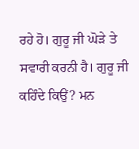ਰਹੇ ਹੋ। ਗੁਰੂ ਜੀ ਘੋੜੇ ਤੇ ਸਵਾਰੀ ਕਰਨੀ ਹੈ। ਗੁਰੂ ਜੀ ਕਹਿੰਦੇ ਕਿਉਂ? ਮਨ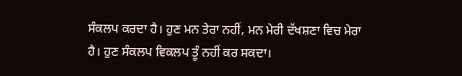ਸੰਕਲਪ ਕਰਦਾ ਹੈ। ਹੁਣ ਮਨ ਤੇਰਾ ਨਹੀਂ, ਮਨ ਮੇਰੀ ਦੱਖਸ਼ਣਾ ਵਿਚ ਮੇਰਾ ਹੈ। ਹੁਣ ਸੰਕਲਪ ਵਿਕਲਪ ਤੂੰ ਨਹੀਂ ਕਰ ਸਕਦਾ।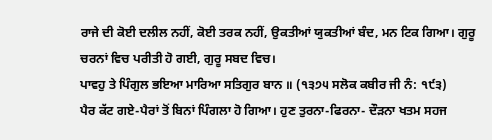ਰਾਜੇ ਦੀ ਕੋਈ ਦਲੀਲ ਨਹੀਂ, ਕੋਈ ਤਰਕ ਨਹੀਂ, ਉਕਤੀਆਂ ਯੁਕਤੀਆਂ ਬੰਦ, ਮਨ ਟਿਕ ਗਿਆ। ਗੁਰੂ ਚਰਨਾਂ ਵਿਚ ਪਰੀਤੀ ਹੋ ਗਈ, ਗੁਰੂ ਸਬਦ ਵਿਚ।
ਪਾਵਹੁ ਤੇ ਪਿੰਗੁਲ ਭਇਆ ਮਾਰਿਆ ਸਤਿਗੁਰ ਬਾਨ ॥ (੧੩੭੫ ਸਲੋਕ ਕਬੀਰ ਜੀ ਨੰ: ੧੯੩)
ਪੈਰ ਕੱਟ ਗਏ-ਪੈਰਾਂ ਤੋਂ ਬਿਨਾਂ ਪਿੰਗਲਾ ਹੋ ਗਿਆ। ਹੁਣ ਤੁਰਨਾ-ਫਿਰਨਾ- ਦੌੜਨਾ ਖਤਮ ਸਹਜ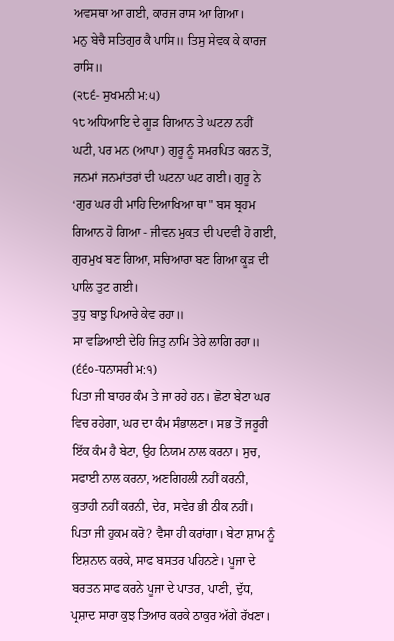ਅਵਸਥਾ ਆ ਗਈ, ਕਾਰਜ ਰਾਸ ਆ ਗਿਆ।
ਮਨੁ ਬੇਚੈ ਸਤਿਗੁਰ ਕੈ ਪਾਸਿ॥ ਤਿਸੁ ਸੇਵਕ ਕੇ ਕਾਰਜ ਰਾਸਿ॥
(੨੮੬- ਸੁਖਮਨੀ ਮ:੫)
੧੮ ਅਧਿਆਇ ਦੇ ਗੂੜ ਗਿਆਨ ਤੇ ਘਟਨਾ ਨਹੀਂ ਘਟੀ, ਪਰ ਮਨ (ਆਪਾ) ਗੁਰੂ ਨੂੰ ਸਮਰਪਿਤ ਕਰਨ ਤੋਂ, ਜਨਮਾਂ ਜਨਮਾਂਤਰਾਂ ਦੀ ਘਟਨਾ ਘਟ ਗਈ। ਗੁਰੂ ਨੇ ‘ਗੁਰ ਘਰ ਹੀ ਮਾਹਿ ਦਿਆਖਿਆ ਥਾ" ਬਸ ਬ੍ਰਹਮ ਗਿਆਨ ਹੋ ਗਿਆ - ਜੀਵਨ ਮੁਕਤ ਦੀ ਪਦਵੀ ਹੋ ਗਈ, ਗੁਰਮੁਖ ਬਣ ਗਿਆ, ਸਚਿਆਰਾ ਬਣ ਗਿਆ ਕੂੜ ਦੀ ਪਾਲਿ ਤੁਟ ਗਈ।
ਤੁਧੁ ਬਾਝੁ ਪਿਆਰੇ ਕੇਵ ਰਹਾ॥
ਸਾ ਵਡਿਆਈ ਦੇਹਿ ਜਿਤੁ ਨਾਮਿ ਤੇਰੇ ਲਾਗਿ ਰਹਾ॥
(੬੬੦-ਧਨਾਸਰੀ ਮ:੧)
ਪਿਤਾ ਜੀ ਬਾਹਰ ਕੰਮ ਤੇ ਜਾ ਰਹੇ ਹਨ। ਛੋਟਾ ਬੇਟਾ ਘਰ ਵਿਚ ਰਹੇਗਾ, ਘਰ ਦਾ ਕੰਮ ਸੰਭਾਲਣਾ। ਸਭ ਤੋਂ ਜਰੂਰੀ ਇੱਕ ਕੰਮ ਹੈ ਬੇਟਾ, ਉਹ ਨਿਯਮ ਨਾਲ ਕਰਨਾ। ਸੁਚ, ਸਫਾਈ ਨਾਲ ਕਰਨਾ, ਅਣਗਿਹਲੀ ਨਹੀਂ ਕਰਨੀ, ਕੁਤਾਹੀ ਨਹੀਂ ਕਰਨੀ, ਦੇਰ, ਸਵੇਰ ਭੀ ਠੀਕ ਨਹੀਂ। ਪਿਤਾ ਜੀ ਹੁਕਮ ਕਰੋ? ਵੈਸਾ ਹੀ ਕਰਾਂਗਾ। ਬੇਟਾ ਸ਼ਾਮ ਨੂੰ ਇਸ਼ਨਾਨ ਕਰਕੇ, ਸਾਫ ਬਸਤਰ ਪਹਿਨਣੇ। ਪੂਜਾ ਦੇ ਬਰਤਨ ਸਾਫ ਕਰਨੇ ਪੂਜਾ ਦੇ ਪਾਤਰ, ਪਾਣੀ, ਦੁੱਧ, ਪ੍ਰਸ਼ਾਦ ਸਾਰਾ ਕੁਝ ਤਿਆਰ ਕਰਕੇ ਠਾਕੁਰ ਅੱਗੇ ਰੱਖਣਾ।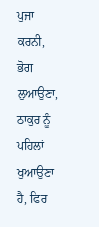ਪੁਜਾ ਕਰਨੀ, ਭੋਗ ਲੁਆਉਣਾ, ਠਾਕੁਰ ਨੂੰ ਪਹਿਲਾਂ ਖੁਆਉਣਾ ਹੈ, ਫਿਰ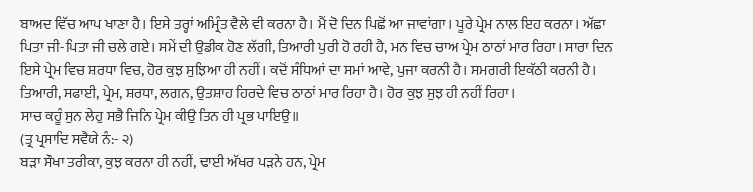ਬਾਅਦ ਵਿੱਚ ਆਪ ਖਾਣਾ ਹੈ। ਇਸੇ ਤਰ੍ਹਾਂ ਅਮ੍ਰਿੰਤ ਵੈਲੇ ਵੀ ਕਰਨਾ ਹੈ। ਮੈਂ ਦੋ ਦਿਨ ਪਿਛੋਂ ਆ ਜਾਵਾਂਗਾ। ਪੂਰੇ ਪ੍ਰੇਮ ਨਾਲ ਇਹ ਕਰਨਾ। ਅੱਛਾ ਪਿਤਾ ਜੀ-ਪਿਤਾ ਜੀ ਚਲੇ ਗਏ। ਸਮੇਂ ਦੀ ਉਡੀਕ ਹੋਣ ਲੱਗੀ, ਤਿਆਰੀ ਪੁਰੀ ਹੋ ਰਹੀ ਹੈ, ਮਨ ਵਿਚ ਚਾਅ ਪ੍ਰੇਮ ਠਾਠਾਂ ਮਾਰ ਰਿਹਾ। ਸਾਰਾ ਦਿਨ ਇਸੇ ਪ੍ਰੇਮ ਵਿਚ ਸ਼ਰਧਾ ਵਿਚ, ਹੋਰ ਕੁਝ ਸੁਝਿਆ ਹੀ ਨਹੀਂ। ਕਦੋਂ ਸੰਧਿਆਂ ਦਾ ਸਮਾਂ ਆਵੇ, ਪੁਜਾ ਕਰਨੀ ਹੈ। ਸਮਗਰੀ ਇਕੱਠੀ ਕਰਨੀ ਹੈ। ਤਿਆਰੀ, ਸਫਾਈ, ਪ੍ਰੇਮ, ਸ਼ਰਧਾ, ਲਗਨ, ਉਤਸ਼ਾਹ ਹਿਰਦੇ ਵਿਚ ਠਾਠਾਂ ਮਾਰ ਰਿਹਾ ਹੈ। ਹੋਰ ਕੁਝ ਸੁਝ ਹੀ ਨਹੀਂ ਰਿਹਾ।
ਸਾਚ ਕਹੂੰ ਸੁਨ ਲੇਹੁ ਸਭੈ ਜਿਨਿ ਪ੍ਰੇਮ ਕੀਉ ਤਿਨ ਹੀ ਪ੍ਰਭ ਪਾਇਉ॥
(ਤ੍ਰ ਪ੍ਰਸਾਦਿ ਸਵੈਯੇ ਨੰ:- ੨)
ਬੜਾ ਸੌਖਾ ਤਰੀਕਾ, ਕੁਝ ਕਰਨਾ ਹੀ ਨਹੀਂ, ਢਾਈ ਅੱਖਰ ਪੜਨੇ ਹਨ, ਪ੍ਰੇਮ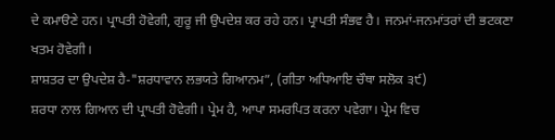ਦੇ ਕਮਾੳਣੇ ਹਨ। ਪ੍ਰਾਪਤੀ ਹੋਵੇਗੀ, ਗੁਰੂ ਜੀ ਉਪਦੇਸ਼ ਕਰ ਰਹੇ ਹਨ। ਪ੍ਰਾਪਤੀ ਸੰਭਵ ਹੈ। ਜਨਮਾਂ-ਜਨਮਾਂਤਰਾਂ ਦੀ ਭਟਕਣਾ ਖਤਮ ਹੋਵੇਗੀ।
ਸ਼ਾਸ਼ਤਰ ਦਾ ਉਪਦੇਸ਼ ਹੈ-"ਸ਼ਰਧਾਵਾਨ ਲਭਯਤੇ ਗਿਆਨਮ”, (ਗੀਤਾ ਅਧਿਆਇ ਚੌਥਾ ਸਲੋਕ ੩੯)
ਸ਼ਰਧਾ ਨਾਲ ਗਿਆਨ ਦੀ ਪ੍ਰਾਪਤੀ ਹੋਵੇਗੀ। ਪ੍ਰੇਮ ਹੈ, ਆਪਾ ਸਮਰਪਿਤ ਕਰਨਾ ਪਵੇਗਾ। ਪ੍ਰੇਮ ਵਿਚ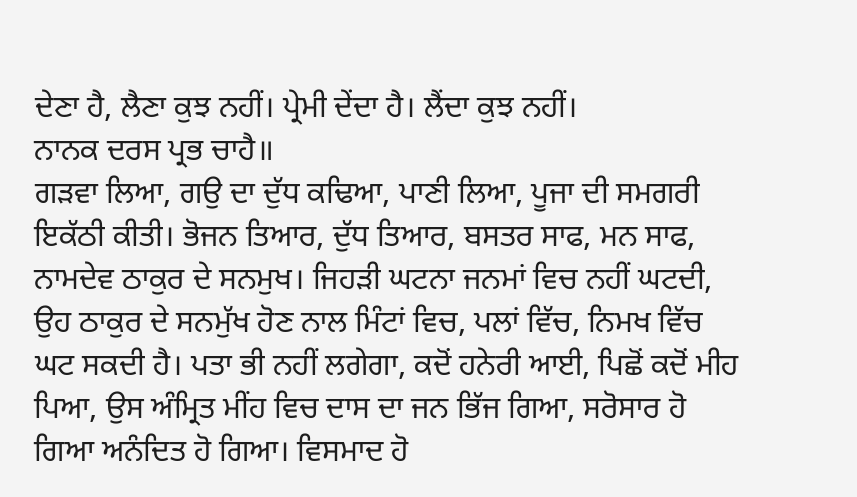ਦੇਣਾ ਹੈ, ਲੈਣਾ ਕੁਝ ਨਹੀਂ। ਪ੍ਰੇਮੀ ਦੇਂਦਾ ਹੈ। ਲੈਂਦਾ ਕੁਝ ਨਹੀਂ।
ਨਾਨਕ ਦਰਸ ਪ੍ਰਭ ਚਾਹੈ॥
ਗੜਵਾ ਲਿਆ, ਗਉ ਦਾ ਦੁੱਧ ਕਢਿਆ, ਪਾਣੀ ਲਿਆ, ਪੂਜਾ ਦੀ ਸਮਗਰੀ ਇਕੱਠੀ ਕੀਤੀ। ਭੋਜਨ ਤਿਆਰ, ਦੁੱਧ ਤਿਆਰ, ਬਸਤਰ ਸਾਫ, ਮਨ ਸਾਫ, ਨਾਮਦੇਵ ਠਾਕੁਰ ਦੇ ਸਨਮੁਖ। ਜਿਹੜੀ ਘਟਨਾ ਜਨਮਾਂ ਵਿਚ ਨਹੀਂ ਘਟਦੀ, ਉਹ ਠਾਕੁਰ ਦੇ ਸਨਮੁੱਖ ਹੋਣ ਨਾਲ ਮਿੰਟਾਂ ਵਿਚ, ਪਲਾਂ ਵਿੱਚ, ਨਿਮਖ ਵਿੱਚ ਘਟ ਸਕਦੀ ਹੈ। ਪਤਾ ਭੀ ਨਹੀਂ ਲਗੇਗਾ, ਕਦੋਂ ਹਨੇਰੀ ਆਈ, ਪਿਛੋਂ ਕਦੋਂ ਮੀਹ ਪਿਆ, ਉਸ ਅੰਮ੍ਰਿਤ ਮੀਂਹ ਵਿਚ ਦਾਸ ਦਾ ਜਨ ਭਿੱਜ ਗਿਆ, ਸਰੋਸਾਰ ਹੋ ਗਿਆ ਅਨੰਦਿਤ ਹੋ ਗਿਆ। ਵਿਸਮਾਦ ਹੋ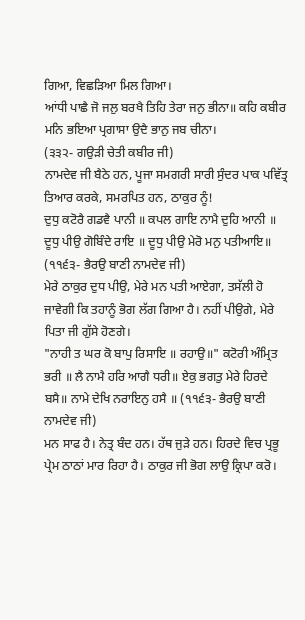ਗਿਆ, ਵਿਛੜਿਆ ਮਿਲ ਗਿਆ।
ਆਂਧੀ ਪਾਛੈ ਜੋ ਜਲੁ ਬਰਖੈ ਤਿਹਿ ਤੇਰਾ ਜਨੁ ਭੀਨਾ॥ ਕਹਿ ਕਬੀਰ ਮਨਿ ਭਇਆ ਪ੍ਰਗਾਸਾ ਉਦੈ ਭਾਨੁ ਜਬ ਚੀਨਾ।
(੩੩੨- ਗਉੜੀ ਚੇਤੀ ਕਬੀਰ ਜੀ)
ਨਾਮਦੇਵ ਜੀ ਬੈਠੇ ਹਨ, ਪੂਜਾ ਸਮਗਰੀ ਸਾਰੀ ਸੁੰਦਰ ਪਾਕ ਪਵਿੱਤ੍ਰ ਤਿਆਰ ਕਰਕੇ, ਸਮਰਪਿਤ ਹਨ, ਠਾਕੁਰ ਨੂੰ!
ਦੁਧੁ ਕਟੋਰੈ ਗਡਵੈ ਪਾਨੀ ॥ ਕਪਲ ਗਾਇ ਨਾਮੈ ਦੁਹਿ ਆਨੀ ॥ ਦੂਧੁ ਪੀਉ ਗੋਬਿੰਦੇ ਰਾਇ ॥ ਦੂਧੁ ਪੀਉ ਮੇਰੋ ਮਨੁ ਪਤੀਆਇ॥
(੧੧੬੩- ਭੈਰਉ ਬਾਣੀ ਨਾਮਦੇਵ ਜੀ)
ਮੇਰੇ ਠਾਕੁਰ ਦੁਧ ਪੀਉ, ਮੇਰੇ ਮਨ ਪਤੀ ਆਏਗਾ, ਤਸੱਲੀ ਹੋ ਜਾਵੇਗੀ ਕਿ ਤਹਾਨੂੰ ਭੋਗ ਲੱਗ ਗਿਆ ਹੈ। ਨਹੀਂ ਪੀਉਗੇ, ਮੇਰੇ ਪਿਤਾ ਜੀ ਗੁੱਸੇ ਹੋਣਗੇ।
"ਨਾਹੀ ਤ ਘਰ ਕੋ ਬਾਪੁ ਰਿਸਾਇ ॥ ਰਹਾਉ॥" ਕਟੋਰੀ ਅੰਮ੍ਰਿਤ ਭਰੀ ॥ ਲੈ ਨਾਮੈ ਹਰਿ ਆਗੈ ਧਰੀ॥ ਏਕੁ ਭਗਤੁ ਮੇਰੇ ਹਿਰਦੇ ਬਸੈ॥ ਨਾਮੇ ਦੇਖਿ ਨਰਾਇਨੁ ਹਸੈ ॥ (੧੧੬੩- ਭੈਰਉ ਬਾਣੀ ਨਾਮਦੇਵ ਜੀ)
ਮਨ ਸਾਫ ਹੈ। ਨੇਤ੍ਰ ਬੰਦ ਹਨ। ਹੱਥ ਜੁੜੇ ਹਨ। ਹਿਰਦੇ ਵਿਚ ਪ੍ਰਭੂ ਪ੍ਰੇਮ ਠਾਠਾਂ ਮਾਰ ਰਿਹਾ ਹੈ। ਠਾਕੁਰ ਜੀ ਭੋਗ ਲਾਉ ਕ੍ਰਿਪਾ ਕਰੋ।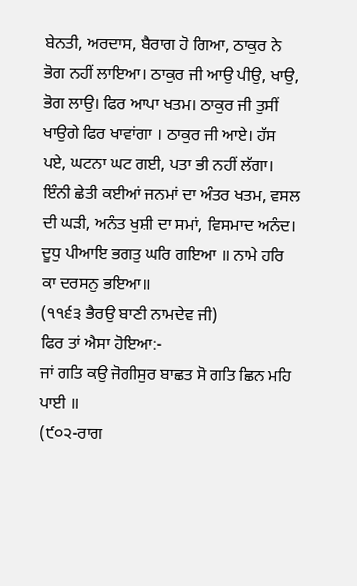ਬੇਨਤੀ, ਅਰਦਾਸ, ਬੈਰਾਗ ਹੋ ਗਿਆ, ਠਾਕੁਰ ਨੇ ਭੋਗ ਨਹੀਂ ਲਾਇਆ। ਠਾਕੁਰ ਜੀ ਆਉ ਪੀਉ, ਖਾਉ, ਭੋਗ ਲਾਉ। ਫਿਰ ਆਪਾ ਖਤਮ। ਠਾਕੁਰ ਜੀ ਤੁਸੀਂ ਖਾਉਗੇ ਫਿਰ ਖਾਵਾਂਗਾ । ਠਾਕੁਰ ਜੀ ਆਏ। ਹੱਸ ਪਏ, ਘਟਨਾ ਘਟ ਗਈ, ਪਤਾ ਭੀ ਨਹੀਂ ਲੱਗਾ। ਇੰਨੀ ਛੇਤੀ ਕਈਆਂ ਜਨਮਾਂ ਦਾ ਅੰਤਰ ਖਤਮ, ਵਸਲ ਦੀ ਘੜੀ, ਅਨੰਤ ਖੁਸ਼ੀ ਦਾ ਸਮਾਂ, ਵਿਸਮਾਦ ਅਨੰਦ।
ਦੂਧੁ ਪੀਆਇ ਭਗਤੁ ਘਰਿ ਗਇਆ ॥ ਨਾਮੇ ਹਰਿ ਕਾ ਦਰਸਨੁ ਭਇਆ॥
(੧੧੬੩ ਭੈਰਉ ਬਾਣੀ ਨਾਮਦੇਵ ਜੀ)
ਫਿਰ ਤਾਂ ਐਸਾ ਹੋਇਆ:-
ਜਾਂ ਗਤਿ ਕਉ ਜੋਗੀਸੁਰ ਬਾਛਤ ਸੋ ਗਤਿ ਛਿਨ ਮਹਿ ਪਾਈ ॥
(੯੦੨-ਰਾਗ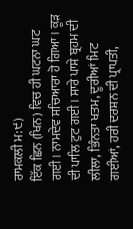ਰਾਮਕਲੀ ਮ:੯)
ਇੱਕ ਛਿਨ (ਖਿਨ) ਵਿਚ ਹੀ ਘਟਨਾ ਘਟ ਗਈ। ਨਾਮਦੇਵ ਸਚਿਆਰਾ ਹੋ ਗਿਆ । ਕੂੜ ਦੀ ਪਾਲਿ ਟੁਟ ਗਈ। ਸਾਰੇ ਪਾਸੇ ਬ੍ਰਹਮ ਦੀ ਲੀਲਾ, ਭਿੰਨਤਾ ਖਤਮ, ਦੂਰੀਆਂ ਮਿਟ ਗਈਆਂ, ਹਰੀ ਦਰਸ਼ਨ ਦੀ ਪ੍ਰਾਪਤੀ,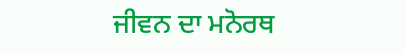ਜੀਵਨ ਦਾ ਮਨੋਰਥ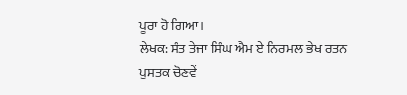ਪੂਰਾ ਹੋ ਗਿਆ।
ਲੇਖਕ: ਸੰਤ ਤੇਜਾ ਸਿੰਘ ਐਮ ਏ ਨਿਰਮਲ ਭੇਖ ਰਤਨ
ਪੁਸਤਕ ਚੋਣਵੇਂ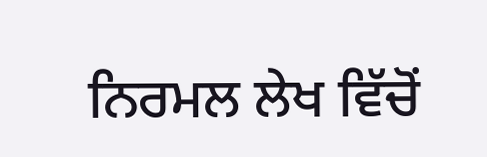ਨਿਰਮਲ ਲੇਖ ਵਿੱਚੋਂ